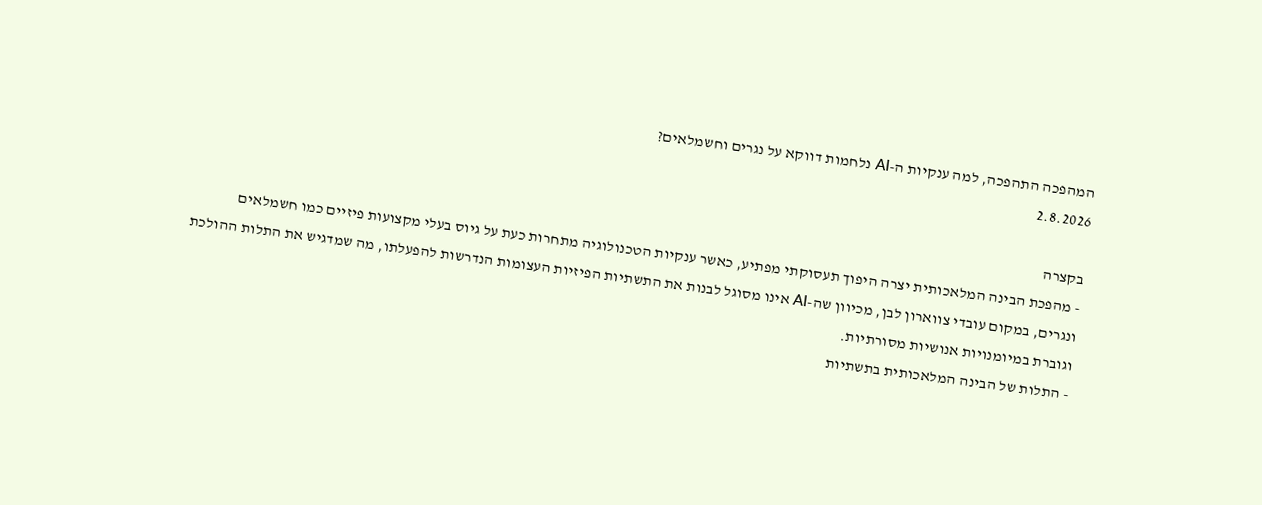המהפכה התהפכה, למה ענקיות ה-AI נלחמות דווקא על נגרים וחשמלאים?
2.8.2026

בקצרה
- מהפכת הבינה המלאכותית יצרה היפוך תעסוקתי מפתיע, כאשר ענקיות הטכנולוגיה מתחרות כעת על גיוס בעלי מקצועות פיזיים כמו חשמלאים ונגרים, במקום עובדי צווארון לבן, מכיוון שה-AI אינו מסוגל לבנות את התשתיות הפיזיות העצומות הנדרשות להפעלתו, מה שמדגיש את התלות ההולכת וגוברת במיומנויות אנושיות מסורתיות.
- התלות של הבינה המלאכותית בתשתיות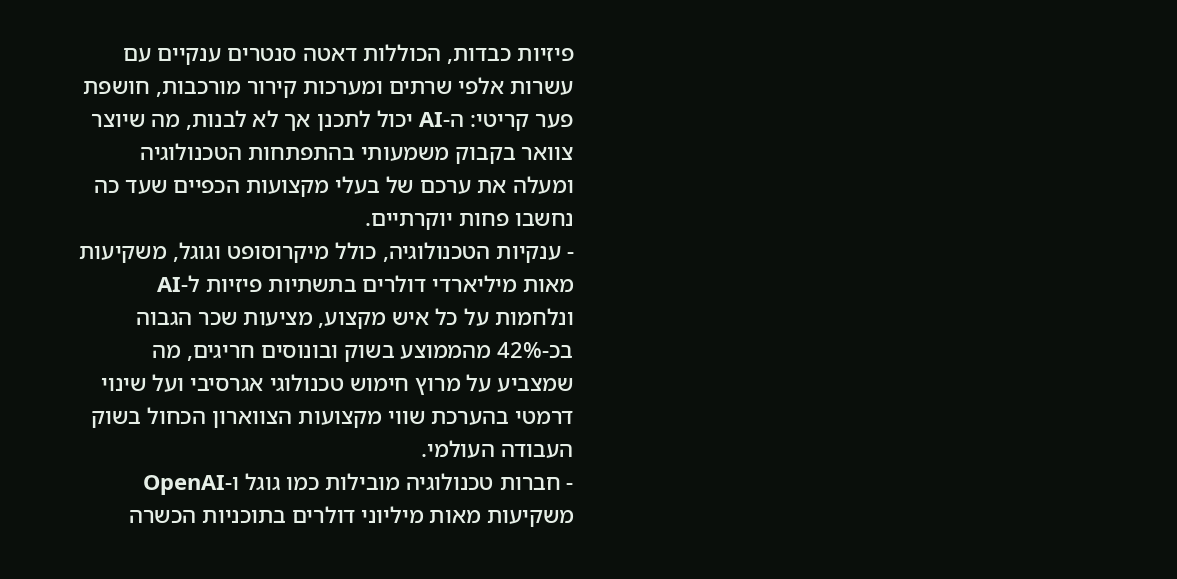פיזיות כבדות, הכוללות דאטה סנטרים ענקיים עם עשרות אלפי שרתים ומערכות קירור מורכבות, חושפת פער קריטי: ה-AI יכול לתכנן אך לא לבנות, מה שיוצר צוואר בקבוק משמעותי בהתפתחות הטכנולוגיה ומעלה את ערכם של בעלי מקצועות הכפיים שעד כה נחשבו פחות יוקרתיים.
- ענקיות הטכנולוגיה, כולל מיקרוסופט וגוגל, משקיעות מאות מיליארדי דולרים בתשתיות פיזיות ל-AI ונלחמות על כל איש מקצוע, מציעות שכר הגבוה בכ-42% מהממוצע בשוק ובונוסים חריגים, מה שמצביע על מרוץ חימוש טכנולוגי אגרסיבי ועל שינוי דרמטי בהערכת שווי מקצועות הצווארון הכחול בשוק העבודה העולמי.
- חברות טכנולוגיה מובילות כמו גוגל ו-OpenAI משקיעות מאות מיליוני דולרים בתוכניות הכשרה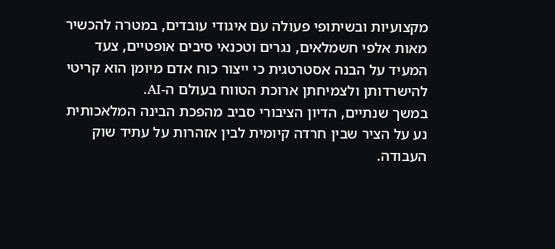מקצועיות ובשיתופי פעולה עם איגודי עובדים, במטרה להכשיר מאות אלפי חשמלאים, נגרים וטכנאי סיבים אופטיים, צעד המעיד על הבנה אסטרטגית כי ייצור כוח אדם מיומן הוא קריטי להישרדותן ולצמיחתן ארוכת הטווח בעולם ה-AI.
במשך שנתיים, הדיון הציבורי סביב מהפכת הבינה המלאכותית נע על הציר שבין חרדה קיומית לבין אזהרות על עתיד שוק העבודה.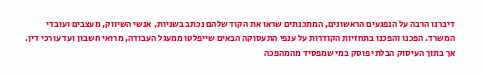דיברנו הרבה על הנפגעים הראשונים, המתכנתים שראו את הקוד שלהם נכתב בשניות, אנשי השיווק, מעצבים ועובדי המשרד. הפכנו והפכנו בתחזיות הקודרות על ענפי התעסוקה הבאים שייפלטו ממעגל העבודה, מרואי חשבון ועד עורכי דין.
אך בתוך העיסוק הבלתי פוסק במי שמפסיד מהמהפכה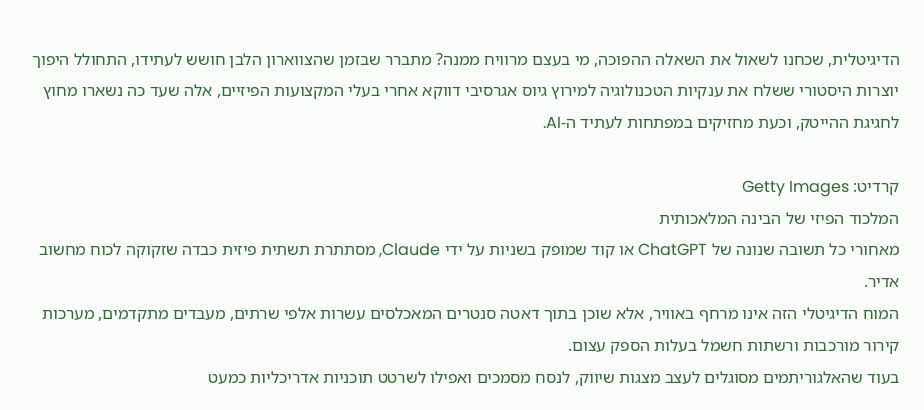הדיגיטלית, שכחנו לשאול את השאלה ההפוכה, מי בעצם מרוויח ממנה? מתברר שבזמן שהצווארון הלבן חושש לעתידו, התחולל היפוך יוצרות היסטורי ששלח את ענקיות הטכנולוגיה למירוץ גיוס אגרסיבי דווקא אחרי בעלי המקצועות הפיזיים, אלה שעד כה נשארו מחוץ לחגיגת ההייטק, וכעת מחזיקים במפתחות לעתיד ה-AI.

קרדיט: Getty Images
המלכוד הפיזי של הבינה המלאכותית
מאחורי כל תשובה שנונה של ChatGPT או קוד שמופק בשניות על ידי Claude, מסתתרת תשתית פיזית כבדה שזקוקה לכוח מחשוב אדיר.
המוח הדיגיטלי הזה אינו מרחף באוויר, אלא שוכן בתוך דאטה סנטרים המאכלסים עשרות אלפי שרתים, מעבדים מתקדמים, מערכות קירור מורכבות ורשתות חשמל בעלות הספק עצום.
בעוד שהאלגוריתמים מסוגלים לעצב מצגות שיווק, לנסח מסמכים ואפילו לשרטט תוכניות אדריכליות כמעט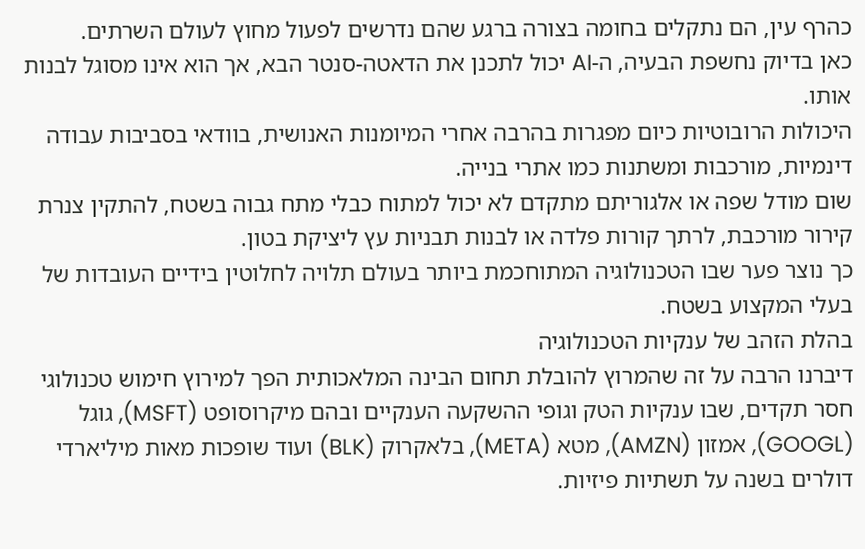כהרף עין, הם נתקלים בחומה בצורה ברגע שהם נדרשים לפעול מחוץ לעולם השרתים.
כאן בדיוק נחשפת הבעיה, ה-AI יכול לתכנן את הדאטה-סנטר הבא, אך הוא אינו מסוגל לבנות אותו.
היכולות הרובוטיות כיום מפגרות בהרבה אחרי המיומנות האנושית, בוודאי בסביבות עבודה דינמיות, מורכבות ומשתנות כמו אתרי בנייה.
שום מודל שפה או אלגוריתם מתקדם לא יכול למתוח כבלי מתח גבוה בשטח, להתקין צנרת קירור מורכבת, לרתך קורות פלדה או לבנות תבניות עץ ליציקת בטון.
כך נוצר פער שבו הטכנולוגיה המתוחכמת ביותר בעולם תלויה לחלוטין בידיים העובדות של בעלי המקצוע בשטח.
בהלת הזהב של ענקיות הטכנולוגיה
דיברנו הרבה על זה שהמרוץ להובלת תחום הבינה המלאכותית הפך למירוץ חימוש טכנולוגי חסר תקדים, שבו ענקיות הטק וגופי ההשקעה הענקיים ובהם מיקרוסופט (MSFT), גוגל (GOOGL), אמזון (AMZN), מטא (META), בלאקרוק (BLK) ועוד שופכות מאות מיליארדי דולרים בשנה על תשתיות פיזיות.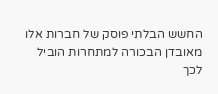החשש הבלתי פוסק של חברות אלו מאובדן הבכורה למתחרות הוביל לכך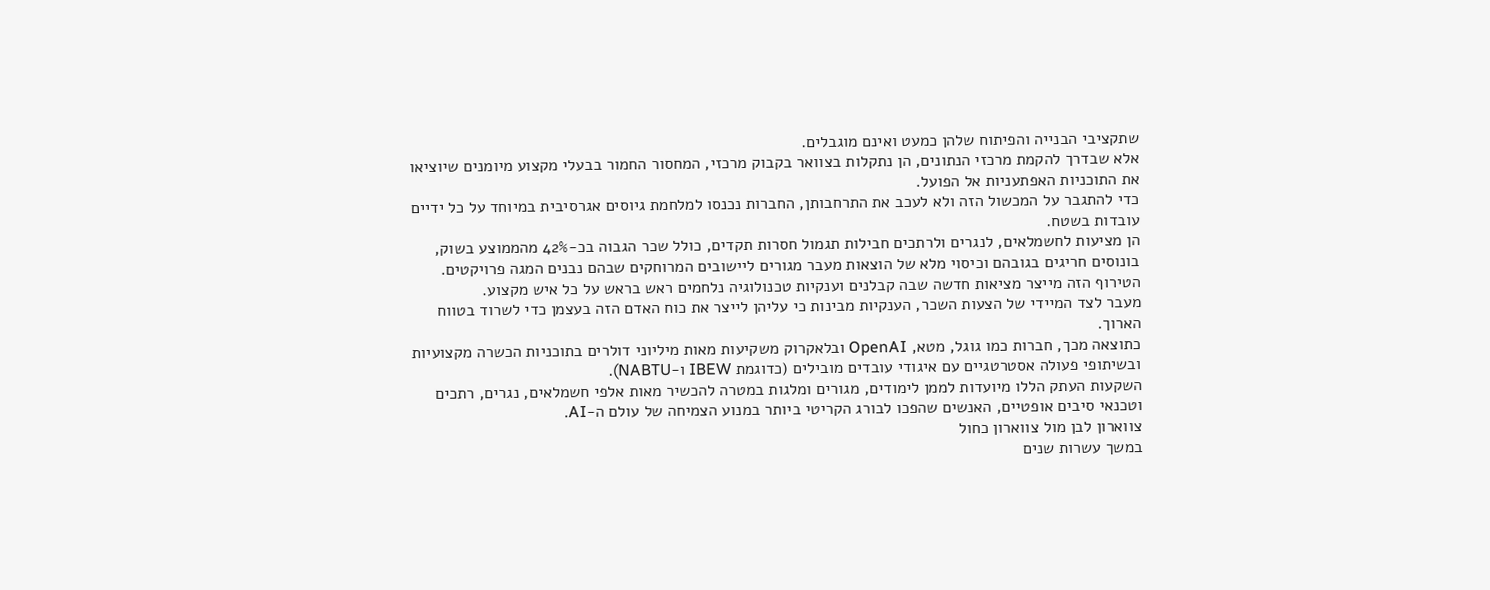שתקציבי הבנייה והפיתוח שלהן כמעט ואינם מוגבלים.
אלא שבדרך להקמת מרכזי הנתונים, הן נתקלות בצוואר בקבוק מרכזי, המחסור החמור בבעלי מקצוע מיומנים שיוציאו את התוכניות האפתעניות אל הפועל.
כדי להתגבר על המכשול הזה ולא לעכב את התרחבותן, החברות נכנסו למלחמת גיוסים אגרסיבית במיוחד על כל ידיים עובדות בשטח.
הן מציעות לחשמלאים, לנגרים ולרתכים חבילות תגמול חסרות תקדים, כולל שכר הגבוה בכ-42% מהממוצע בשוק, בונוסים חריגים בגובהם וכיסוי מלא של הוצאות מעבר מגורים ליישובים המרוחקים שבהם נבנים המגה פרויקטים.
הטירוף הזה מייצר מציאות חדשה שבה קבלנים וענקיות טכנולוגיה נלחמים ראש בראש על כל איש מקצוע.
מעבר לצד המיידי של הצעות השכר, הענקיות מבינות כי עליהן לייצר את כוח האדם הזה בעצמן כדי לשרוד בטווח הארוך.
כתוצאה מכך, חברות כמו גוגל, מטא, OpenAI ובלאקרוק משקיעות מאות מיליוני דולרים בתוכניות הכשרה מקצועיות ובשיתופי פעולה אסטרטגיים עם איגודי עובדים מובילים (כדוגמת IBEW ו-NABTU).
השקעות העתק הללו מיועדות לממן לימודים, מגורים ומלגות במטרה להכשיר מאות אלפי חשמלאים, נגרים, רתכים וטכנאי סיבים אופטיים, האנשים שהפכו לבורג הקריטי ביותר במנוע הצמיחה של עולם ה-AI.
צווארון לבן מול צווארון כחול
במשך עשרות שנים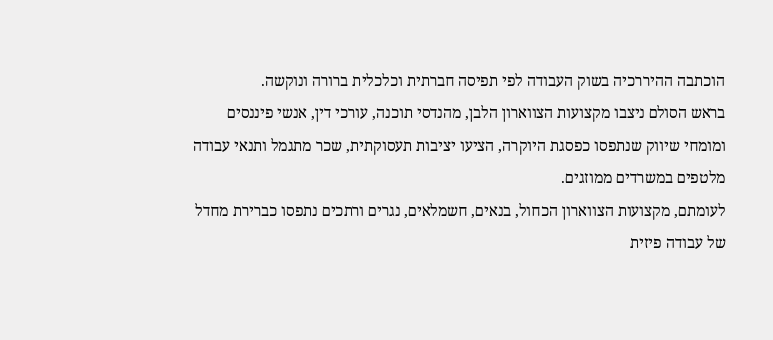הוכתבה ההיררכיה בשוק העבודה לפי תפיסה חברתית וכלכלית ברורה ונוקשה.
בראש הסולם ניצבו מקצועות הצווארון הלבן, מהנדסי תוכנה, עורכי דין, אנשי פיננסים ומומחי שיווק שנתפסו כפסגת היוקרה, הציעו יציבות תעסוקתית, שכר מתגמל ותנאי עבודה מלטפים במשרדים ממוזגים.
לעומתם, מקצועות הצווארון הכחול, בנאים, חשמלאים, נגרים ורתכים נתפסו כברירת מחדל של עבודה פיזית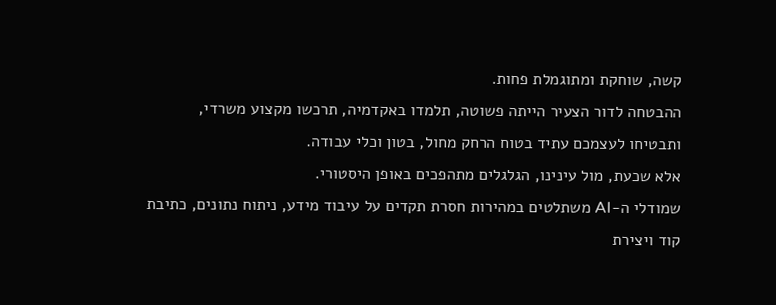קשה, שוחקת ומתוגמלת פחות.
ההבטחה לדור הצעיר הייתה פשוטה, תלמדו באקדמיה, תרכשו מקצוע משרדי, ותבטיחו לעצמכם עתיד בטוח הרחק מחול, בטון וכלי עבודה.
אלא שכעת, מול עינינו, הגלגלים מתהפכים באופן היסטורי.
שמודלי ה-AI משתלטים במהירות חסרת תקדים על עיבוד מידע, ניתוח נתונים, כתיבת קוד ויצירת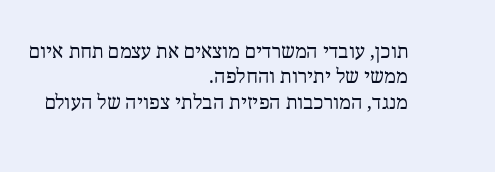תוכן, עובדי המשרדים מוצאים את עצמם תחת איום ממשי של יתירות והחלפה.
מנגד, המורכבות הפיזית הבלתי צפויה של העולם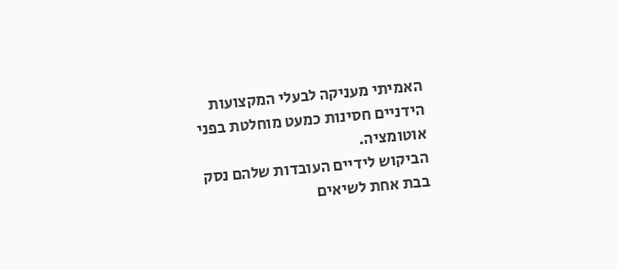האמיתי מעניקה לבעלי המקצועות הידניים חסינות כמעט מוחלטת בפני אוטומציה.
הביקוש לידיים העובדות שלהם נסק בבת אחת לשיאים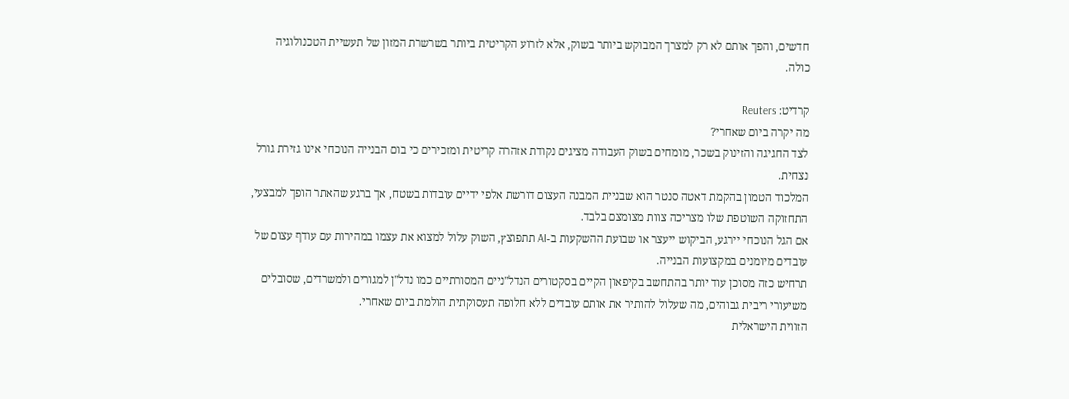חדשים, והפך אותם לא רק למצרך המבוקש ביותר בשוק, אלא לזרוע הקריטית ביותר בשרשרת המזון של תעשיית הטכנולוגיה כולה.

קרדיט: Reuters
מה יקרה ביום שאחרי?
לצד החגיגה והזינוק בשכר, מומחים בשוק העבודה מציגים נקודת אזהרה קריטית ומזכירים כי בום הבנייה הנוכחי אינו גזירת גורל נצחית.
המלכוד הטמון בהקמת דאטה סנטר הוא שבניית המבנה העצום דורשת אלפי ידיים עובדות בשטח, אך ברגע שהאתר הופך למבצעי, התחזוקה השוטפת שלו מצריכה צוות מצומצם בלבד.
אם הגל הנוכחי יירגע, הביקוש ייעצר או שבועת ההשקעות ב-AI תתפוצץ, השוק עלול למצוא את עצמו במהירות עם עודף עצום של עובדים מיומנים במקצועות הבנייה.
תרחיש כזה מסוכן עוד יותר בהתחשב בקיפאון הקיים בסקטורים הנדל"ניים המסורתיים כמו נדל"ן למגורים ולמשרדים, שסובלים משיעורי ריבית גבוהים, מה שעלול להותיר את אותם עובדים ללא חלופה תעסוקתית הולמת ביום שאחרי.
הזווית הישראלית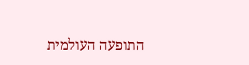התופעה העולמית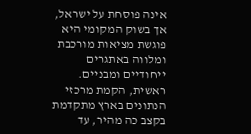אינה פוסחת על ישראל, אך בשוק המקומי היא פוגשת מציאות מורכבת ומלווה באתגרים ייחודיים ומבניים.
ראשית, הקמת מרכזי הנתונים בארץ מתקדמת בקצב כה מהיר, עד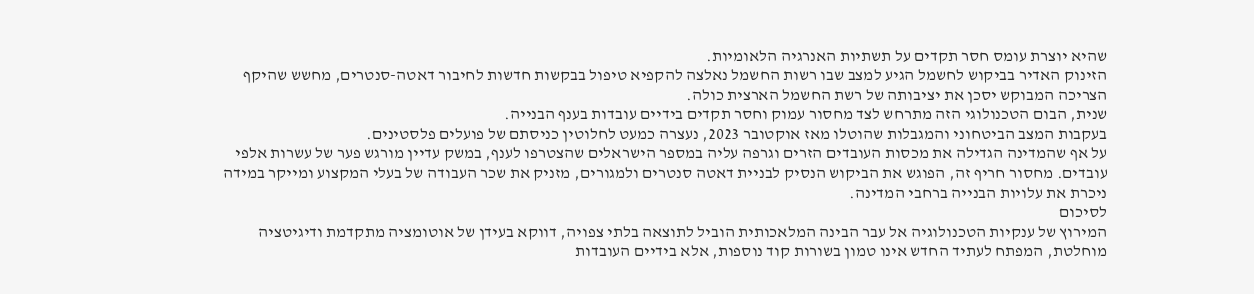שהיא יוצרת עומס חסר תקדים על תשתיות האנרגיה הלאומיות.
הזינוק האדיר בביקוש לחשמל הגיע למצב שבו רשות החשמל נאלצה להקפיא טיפול בבקשות חדשות לחיבור דאטה-סנטרים, מחשש שהיקף הצריכה המבוקש יסכן את יציבותה של רשת החשמל הארצית כולה.
שנית, הבום הטכנולוגי הזה מתרחש לצד מחסור עמוק וחסר תקדים בידיים עובדות בענף הבנייה.
בעקבות המצב הביטחוני והמגבלות שהוטלו מאז אוקטובר 2023, נעצרה כמעט לחלוטין כניסתם של פועלים פלסטינים.
על אף שהמדינה הגדילה את מכסות העובדים הזרים וגרפה עליה במספר הישראלים שהצטרפו לענף, במשק עדיין מורגש פער של עשרות אלפי עובדים. מחסור חריף זה, הפוגש את הביקוש הנסיק לבניית דאטה סנטרים ולמגורים, מזניק את שכר העבודה של בעלי המקצוע ומייקר במידה ניכרת את עלויות הבנייה ברחבי המדינה.
לסיכום
המירוץ של ענקיות הטכנולוגיה אל עבר הבינה המלאכותית הוביל לתוצאה בלתי צפויה, דווקא בעידן של אוטומציה מתקדמת ודיגיטציה מוחלטת, המפתח לעתיד החדש אינו טמון בשורות קוד נוספות, אלא בידיים העובדות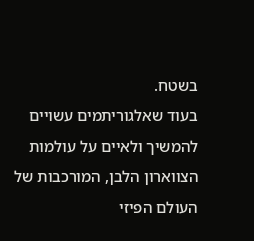בשטח.
בעוד שאלגוריתמים עשויים להמשיך ולאיים על עולמות הצווארון הלבן, המורכבות של העולם הפיזי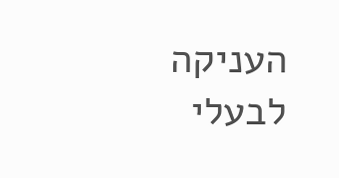העניקה לבעלי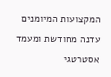המקצועות המיומנים עדנה מחודשת ומעמד אסטרטגי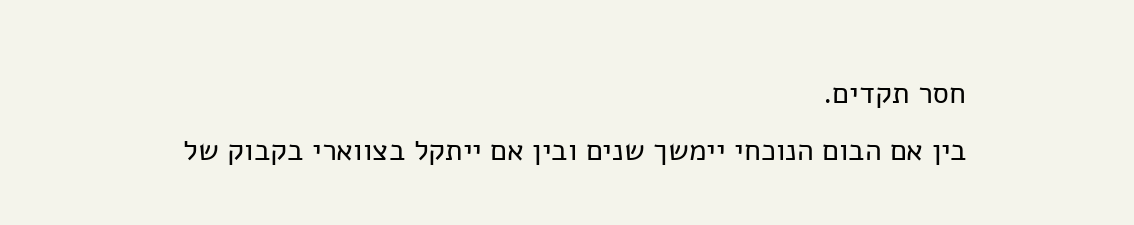חסר תקדים.
בין אם הבום הנוכחי יימשך שנים ובין אם ייתקל בצווארי בקבוק של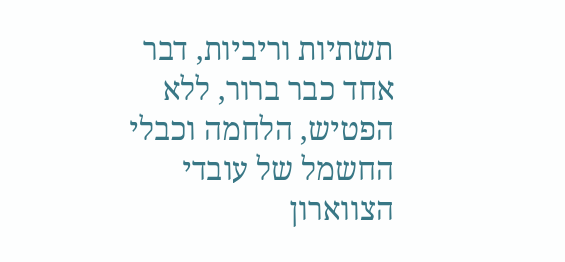תשתיות וריביות, דבר אחד כבר ברור, ללא הפטיש, הלחמה וכבלי החשמל של עובדי הצווארון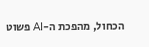הכחול, מהפכת ה-AI פשוט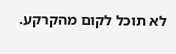לא תוכל לקום מהקרקע.